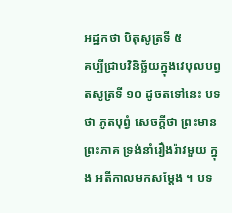អដ្ឋកថា បិតុសូត្រទី ៥
គប្បីជ្រាបវិនិច្ឆ័យក្នុងវេបុលបព្វតសូត្រទី ១០ ដូចតទៅនេះ បទថា ភូតបុព្វំ សេចក្តីថា ព្រះមានព្រះភាគ ទ្រង់នាំរឿងរ៉ាវមួយ ក្នុង អតីកាលមកសម្តែង ។ បទ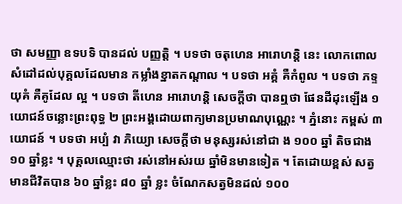ថា សមញ្ញា ឧទបទិ បានដល់ បញ្ញត្តិ ។ បទថា ចតុហេន អារោហន្តិ នេះ លោកពោលសំដៅដល់បុគ្គលដែលមាន កម្លាំងខ្នាតកណ្តាល ។ បទថា អគ្គំ គឺកំពូល ។ បទថា ភទ្ទយុគំ គឺគូដែល ល្អ ។ បទថា តីហេន អារោហន្តិ សេចក្តីថា បានឮថា ផែនដីដុះឡើង ១ យោជន៍ចន្លោះព្រះពុទ្ធ ២ ព្រះអង្គដោយពាក្យមានប្រមាណបុណ្ណេះ ។ ភ្នំនោះ កម្ពស់ ៣ យោជន៍ ។ បទថា អប្បំ វា ភិយ្យោ សេចក្តីថា មនុស្សរស់នៅជា ង ១០០ ឆ្នាំ តិចជាង ១០ ឆ្នាំខ្លះ ។ បុគ្គលឈ្មោះថា រស់នៅអស់រយ ឆ្នាំមិនមានទៀត ។ តែដោយខ្ពស់ សត្វមានជីវិតបាន ៦០ ឆ្នាំខ្លះ ៨០ ឆ្នាំ ខ្លះ ចំណែកសត្វមិនដល់ ១០០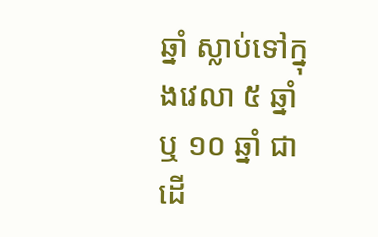ឆ្នាំ ស្លាប់ទៅក្នុងវេលា ៥ ឆ្នាំ ឬ ១០ ឆ្នាំ ជាដើ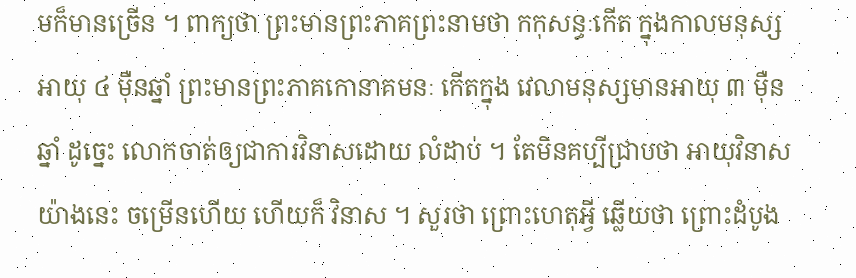មក៏មានច្រើន ។ ពាក្យថា ព្រះមានព្រះភាគព្រះនាមថា កកុសន្ធៈកើត ក្នុងកាលមនុស្សអាយុ ៤ ម៉ឺនឆ្នាំ ព្រះមានព្រះភាគកោនាគមនៈ កើតក្នុង វេលាមនុស្សមានអាយុ ៣ ម៉ឺនឆ្នាំ ដូច្នេះ លោកចាត់ឲ្យជាការវិនាសដោយ លំដាប់ ។ តែមិនគប្បីជ្រាបថា អាយុវិនាសយ៉ាងនេះ ចម្រើនហើយ ហើយក៏ វិនាស ។ សួរថា ព្រោះហេតុអ្វី ឆ្លើយថា ព្រោះដំបូង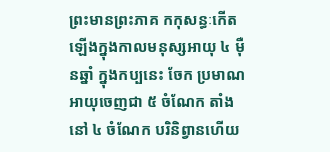ព្រះមានព្រះភាគ កកុសន្ធៈកើតឡើងក្នុងកាលមនុស្សអាយុ ៤ ម៉ឺនឆ្នាំ ក្នុងកប្បនេះ ចែក ប្រមាណអាយុចេញជា ៥ ចំណែក តាំងនៅ ៤ ចំណែក បរិនិព្វានហើយ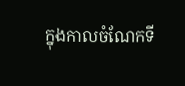ក្នុងកាលចំណែកទី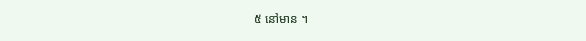៥ នៅមាន ។